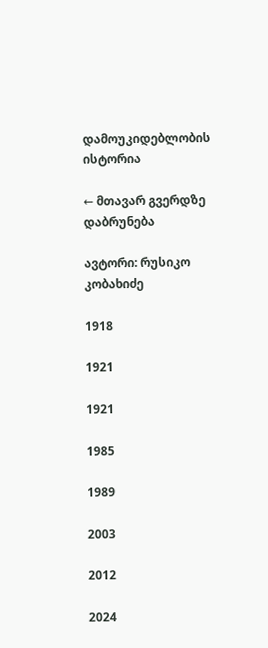დამოუკიდებლობის ისტორია

← მთავარ გვერდზე დაბრუნება

ავტორი: რუსიკო კობახიძე

1918

1921

1921

1985

1989

2003

2012

2024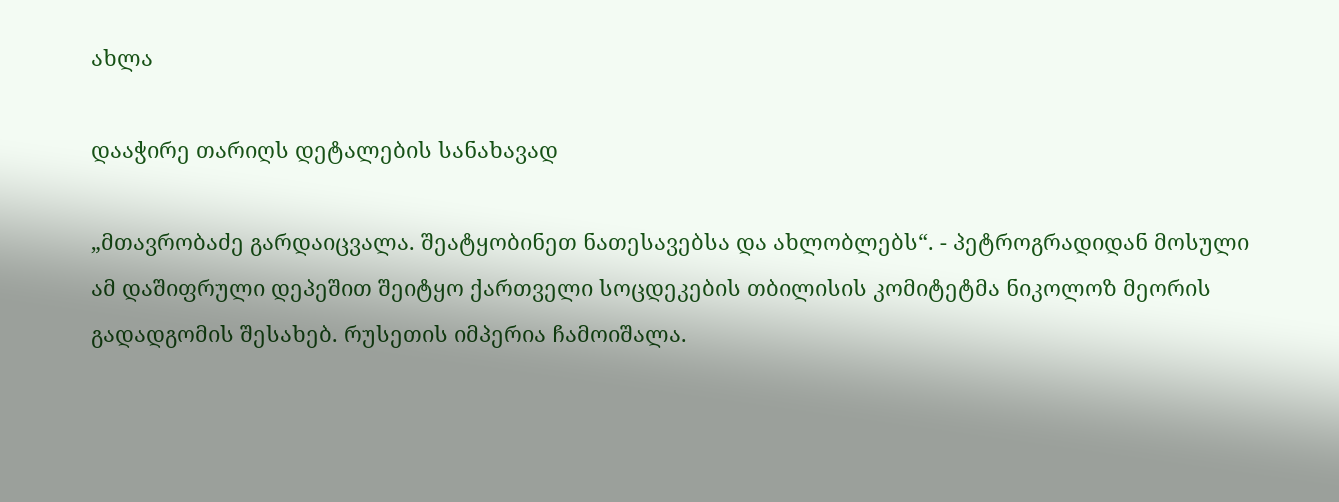ახლა

დააჭირე თარიღს დეტალების სანახავად

„მთავრობაძე გარდაიცვალა. შეატყობინეთ ნათესავებსა და ახლობლებს“. - პეტროგრადიდან მოსული ამ დაშიფრული დეპეშით შეიტყო ქართველი სოცდეკების თბილისის კომიტეტმა ნიკოლოზ მეორის გადადგომის შესახებ. რუსეთის იმპერია ჩამოიშალა.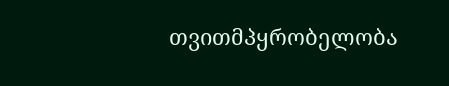თვითმპყრობელობა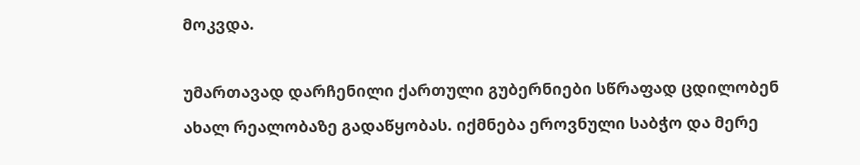მოკვდა.

უმართავად დარჩენილი ქართული გუბერნიები სწრაფად ცდილობენ ახალ რეალობაზე გადაწყობას. იქმნება ეროვნული საბჭო და მერე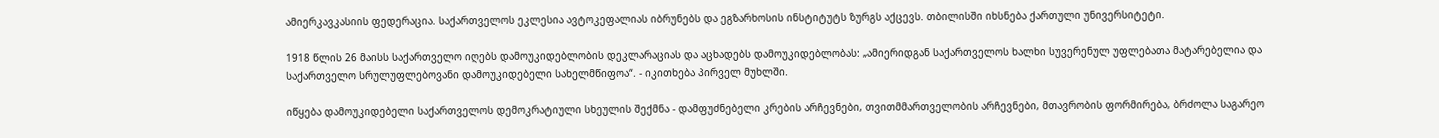ამიერკავკასიის ფედერაცია. საქართველოს ეკლესია ავტოკეფალიას იბრუნებს და ეგზარხოსის ინსტიტუტს ზურგს აქცევს. თბილისში იხსნება ქართული უნივერსიტეტი.

1918 წლის 26 მაისს საქართველო იღებს დამოუკიდებლობის დეკლარაციას და აცხადებს დამოუკიდებლობას: „ამიერიდგან საქართველოს ხალხი სუვერენულ უფლებათა მატარებელია და საქართველო სრულუფლებოვანი დამოუკიდებელი სახელმწიფოა“. - იკითხება პირველ მუხლში.

იწყება დამოუკიდებელი საქართველოს დემოკრატიული სხეულის შექმნა - დამფუძნებელი კრების არჩევნები, თვითმმართველობის არჩევნები, მთავრობის ფორმირება, ბრძოლა საგარეო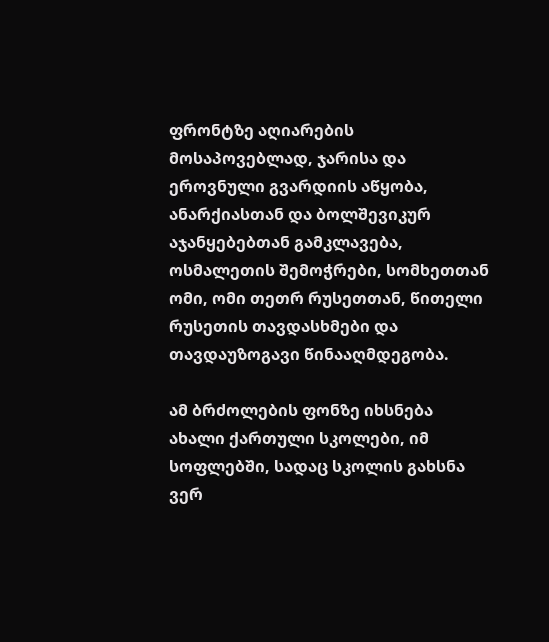ფრონტზე აღიარების მოსაპოვებლად, ჯარისა და ეროვნული გვარდიის აწყობა, ანარქიასთან და ბოლშევიკურ აჯანყებებთან გამკლავება, ოსმალეთის შემოჭრები, სომხეთთან ომი, ომი თეთრ რუსეთთან, წითელი რუსეთის თავდასხმები და თავდაუზოგავი წინააღმდეგობა.

ამ ბრძოლების ფონზე იხსნება ახალი ქართული სკოლები, იმ სოფლებში, სადაც სკოლის გახსნა ვერ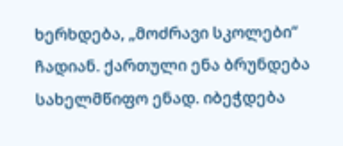ხერხდება, „მოძრავი სკოლები“ ჩადიან. ქართული ენა ბრუნდება სახელმწიფო ენად. იბეჭდება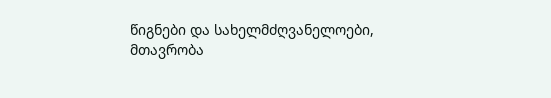წიგნები და სახელმძღვანელოები, მთავრობა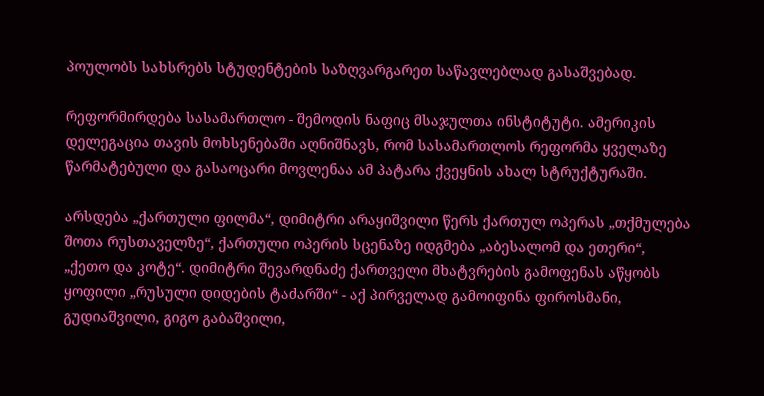პოულობს სახსრებს სტუდენტების საზღვარგარეთ საწავლებლად გასაშვებად.

რეფორმირდება სასამართლო - შემოდის ნაფიც მსაჯულთა ინსტიტუტი. ამერიკის დელეგაცია თავის მოხსენებაში აღნიშნავს, რომ სასამართლოს რეფორმა ყველაზე წარმატებული და გასაოცარი მოვლენაა ამ პატარა ქვეყნის ახალ სტრუქტურაში.

არსდება „ქართული ფილმა“, დიმიტრი არაყიშვილი წერს ქართულ ოპერას „თქმულება შოთა რუსთაველზე“, ქართული ოპერის სცენაზე იდგმება „აბესალომ და ეთერი“, „ქეთო და კოტე“. დიმიტრი შევარდნაძე ქართველი მხატვრების გამოფენას აწყობს ყოფილი „რუსული დიდების ტაძარში“ - აქ პირველად გამოიფინა ფიროსმანი, გუდიაშვილი, გიგო გაბაშვილი,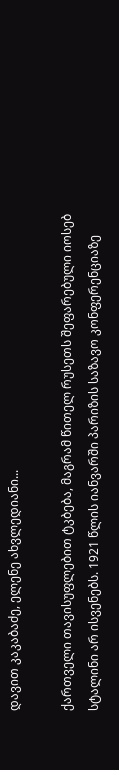დავით კაკაბაძე, ელენე ახვლედიანი...

ქართველი თავისუფლებით ტკბება, მაგრამ წითელ რუსეთს შეფარებული იოსებ სტალინი არ ისვენებს. 1921 წლის იანვარში პარიზის საზავო კონფერენციაზე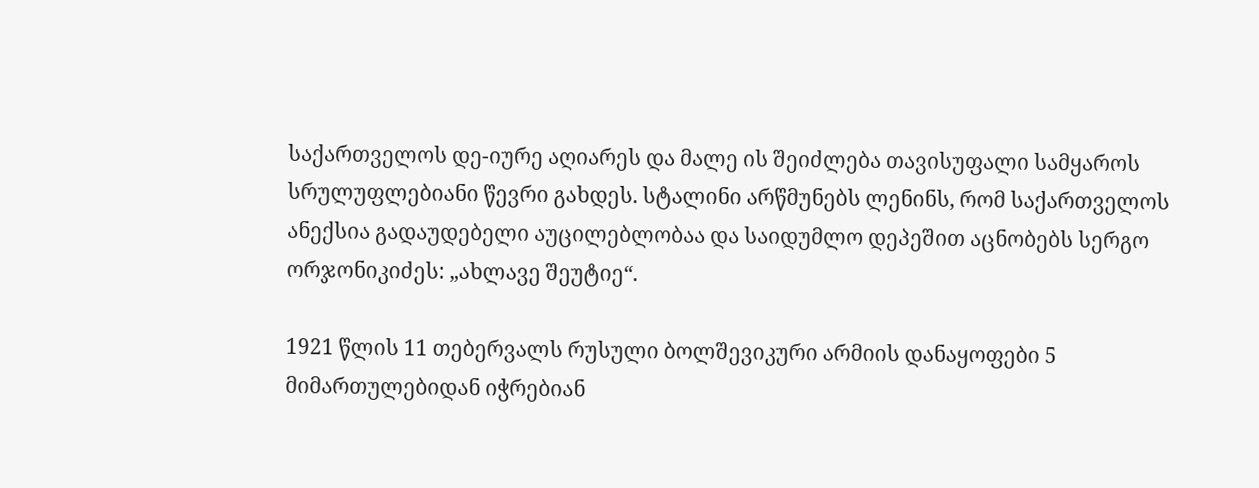საქართველოს დე-იურე აღიარეს და მალე ის შეიძლება თავისუფალი სამყაროს სრულუფლებიანი წევრი გახდეს. სტალინი არწმუნებს ლენინს, რომ საქართველოს ანექსია გადაუდებელი აუცილებლობაა და საიდუმლო დეპეშით აცნობებს სერგო ორჯონიკიძეს: „ახლავე შეუტიე“.

1921 წლის 11 თებერვალს რუსული ბოლშევიკური არმიის დანაყოფები 5 მიმართულებიდან იჭრებიან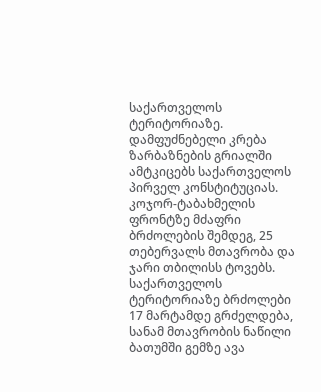საქართველოს ტერიტორიაზე. დამფუძნებელი კრება ზარბაზნების გრიალში ამტკიცებს საქართველოს პირველ კონსტიტუციას. კოჯორ-ტაბახმელის ფრონტზე მძაფრი ბრძოლების შემდეგ, 25 თებერვალს მთავრობა და ჯარი თბილისს ტოვებს. საქართველოს ტერიტორიაზე ბრძოლები 17 მარტამდე გრძელდება, სანამ მთავრობის ნაწილი ბათუმში გემზე ავა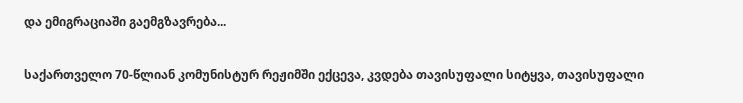და ემიგრაციაში გაემგზავრება...

საქართველო 70-წლიან კომუნისტურ რეჟიმში ექცევა, კვდება თავისუფალი სიტყვა, თავისუფალი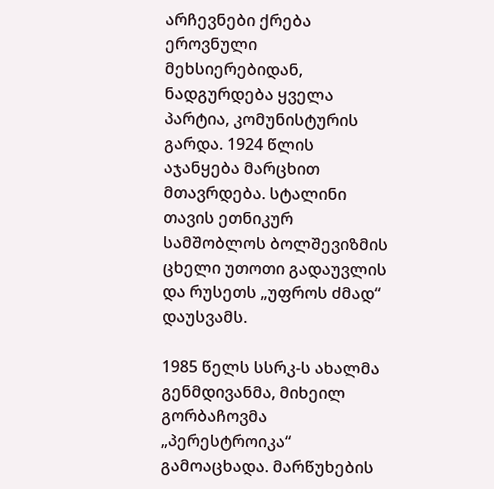არჩევნები ქრება ეროვნული მეხსიერებიდან, ნადგურდება ყველა პარტია, კომუნისტურის გარდა. 1924 წლის აჯანყება მარცხით მთავრდება. სტალინი თავის ეთნიკურ სამშობლოს ბოლშევიზმის ცხელი უთოთი გადაუვლის და რუსეთს „უფროს ძმად“ დაუსვამს.

1985 წელს სსრკ-ს ახალმა გენმდივანმა, მიხეილ გორბაჩოვმა „პერესტროიკა“ გამოაცხადა. მარწუხების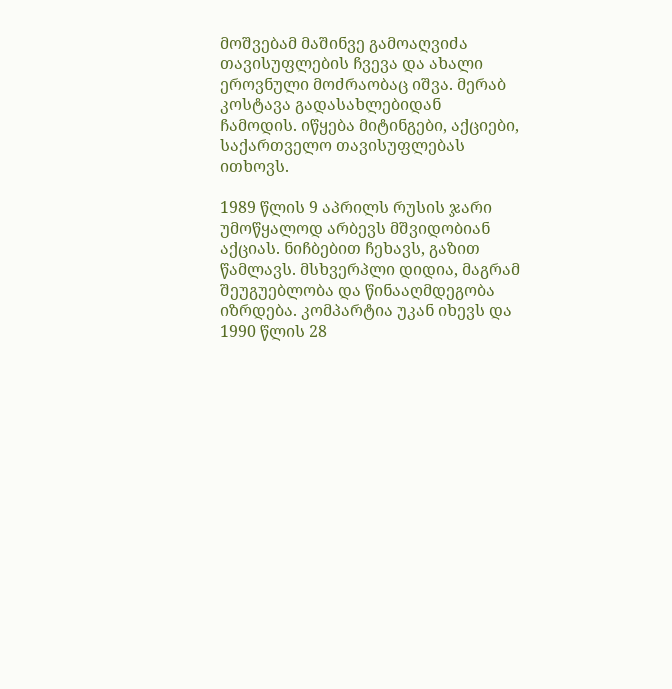მოშვებამ მაშინვე გამოაღვიძა თავისუფლების ჩვევა და ახალი ეროვნული მოძრაობაც იშვა. მერაბ კოსტავა გადასახლებიდან ჩამოდის. იწყება მიტინგები, აქციები, საქართველო თავისუფლებას ითხოვს.

1989 წლის 9 აპრილს რუსის ჯარი უმოწყალოდ არბევს მშვიდობიან აქციას. ნიჩბებით ჩეხავს, გაზით წამლავს. მსხვერპლი დიდია, მაგრამ შეუგუებლობა და წინააღმდეგობა იზრდება. კომპარტია უკან იხევს და 1990 წლის 28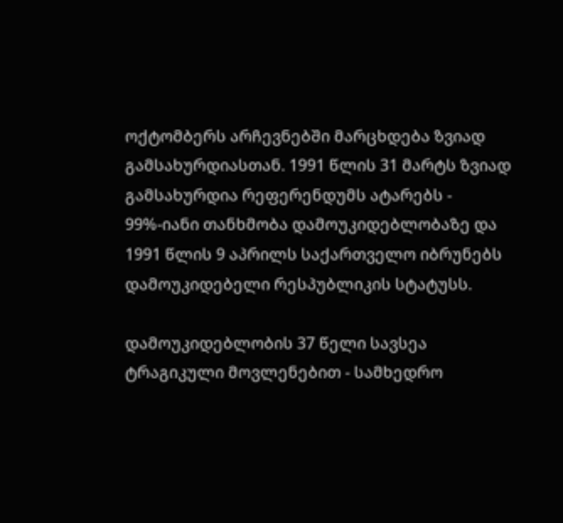ოქტომბერს არჩევნებში მარცხდება ზვიად გამსახურდიასთან. 1991 წლის 31 მარტს ზვიად გამსახურდია რეფერენდუმს ატარებს - 99%-იანი თანხმობა დამოუკიდებლობაზე და 1991 წლის 9 აპრილს საქართველო იბრუნებს დამოუკიდებელი რესპუბლიკის სტატუსს.

დამოუკიდებლობის 37 წელი სავსეა ტრაგიკული მოვლენებით - სამხედრო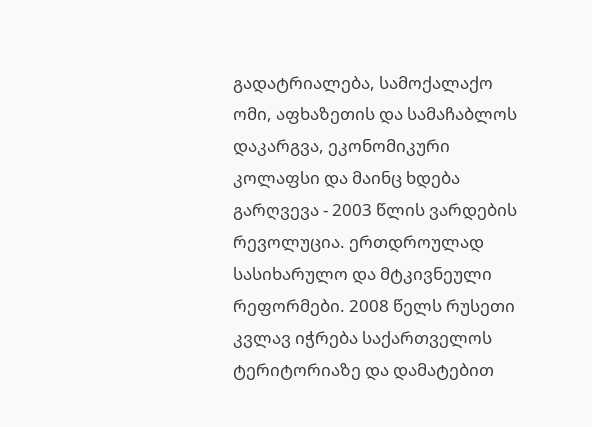გადატრიალება, სამოქალაქო ომი, აფხაზეთის და სამაჩაბლოს დაკარგვა, ეკონომიკური კოლაფსი და მაინც ხდება გარღვევა - 2003 წლის ვარდების რევოლუცია. ერთდროულად სასიხარულო და მტკივნეული რეფორმები. 2008 წელს რუსეთი კვლავ იჭრება საქართველოს ტერიტორიაზე და დამატებით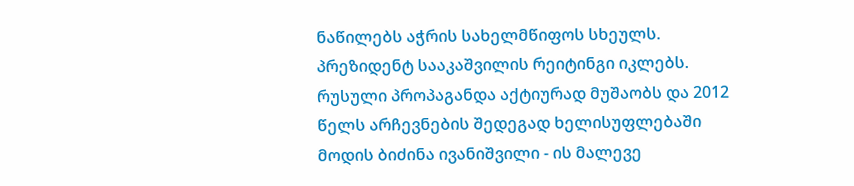ნაწილებს აჭრის სახელმწიფოს სხეულს. პრეზიდენტ სააკაშვილის რეიტინგი იკლებს. რუსული პროპაგანდა აქტიურად მუშაობს და 2012 წელს არჩევნების შედეგად ხელისუფლებაში მოდის ბიძინა ივანიშვილი - ის მალევე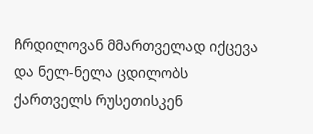ჩრდილოვან მმართველად იქცევა და ნელ-ნელა ცდილობს ქართველს რუსეთისკენ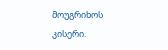მოუგრიხოს კისერი.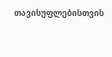თავისუფლებისთვის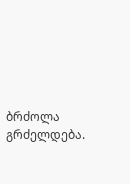ბრძოლა გრძელდება.